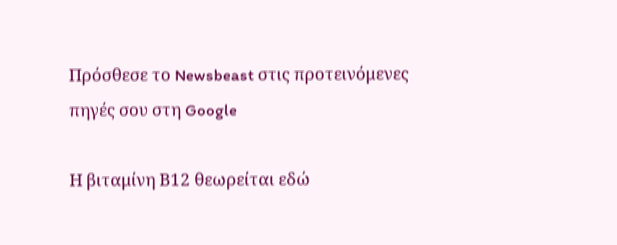Πρόσθεσε το Newsbeast στις προτεινόμενες πηγές σου στη Google

Η βιταμίνη Β12 θεωρείται εδώ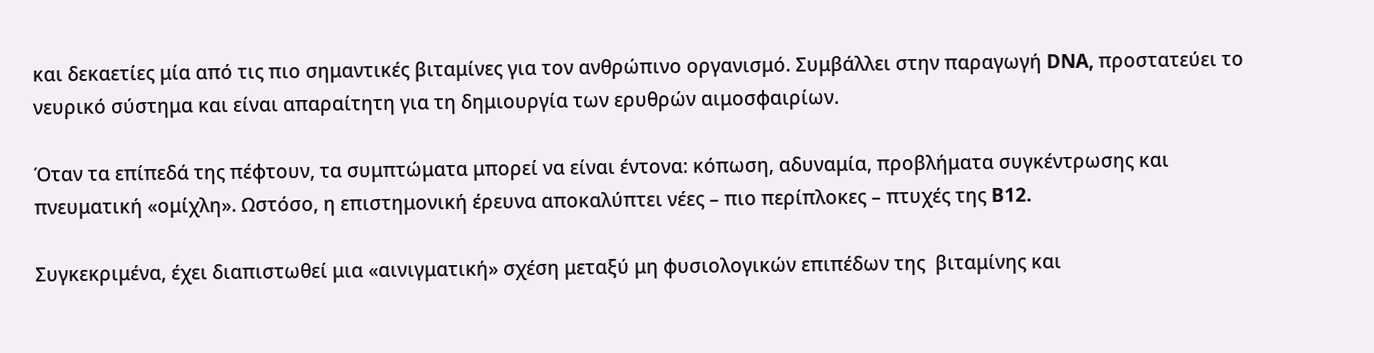και δεκαετίες μία από τις πιο σημαντικές βιταμίνες για τον ανθρώπινο οργανισμό. Συμβάλλει στην παραγωγή DNA, προστατεύει το νευρικό σύστημα και είναι απαραίτητη για τη δημιουργία των ερυθρών αιμοσφαιρίων.

Όταν τα επίπεδά της πέφτουν, τα συμπτώματα μπορεί να είναι έντονα: κόπωση, αδυναμία, προβλήματα συγκέντρωσης και πνευματική «ομίχλη». Ωστόσο, η επιστημονική έρευνα αποκαλύπτει νέες – πιο περίπλοκες – πτυχές της B12.

Συγκεκριμένα, έχει διαπιστωθεί μια «αινιγματική» σχέση μεταξύ μη φυσιολογικών επιπέδων της  βιταμίνης και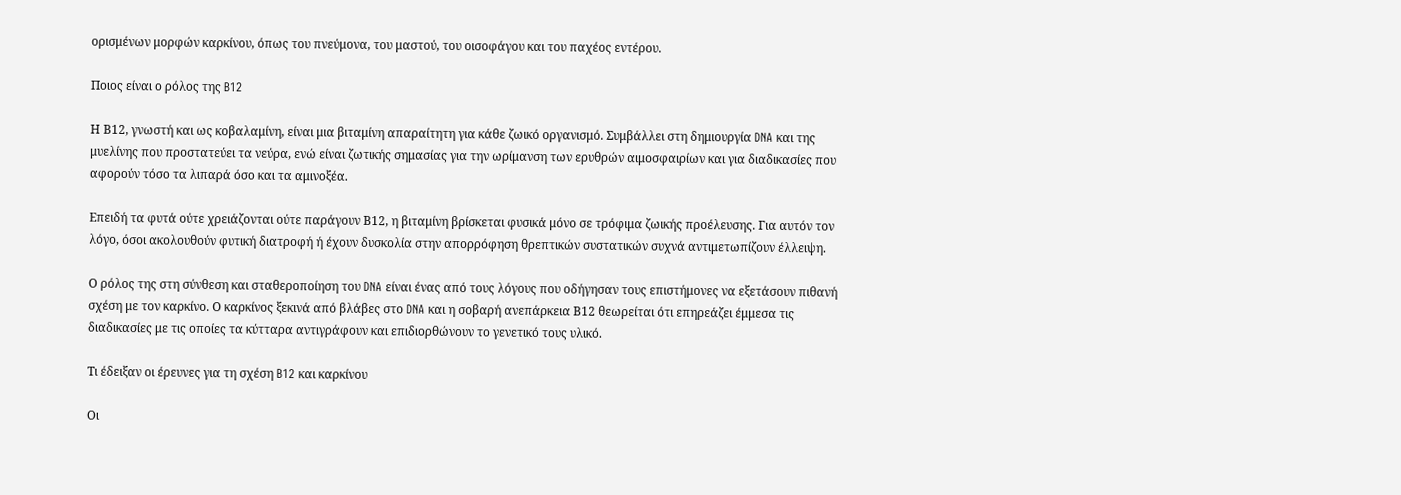ορισμένων μορφών καρκίνου, όπως του πνεύμονα, του μαστού, του οισοφάγου και του παχέος εντέρου.

Ποιος είναι ο ρόλος της B12

Η Β12, γνωστή και ως κοβαλαμίνη, είναι μια βιταμίνη απαραίτητη για κάθε ζωικό οργανισμό. Συμβάλλει στη δημιουργία DNA και της μυελίνης που προστατεύει τα νεύρα, ενώ είναι ζωτικής σημασίας για την ωρίμανση των ερυθρών αιμοσφαιρίων και για διαδικασίες που αφορούν τόσο τα λιπαρά όσο και τα αμινοξέα.

Επειδή τα φυτά ούτε χρειάζονται ούτε παράγουν Β12, η βιταμίνη βρίσκεται φυσικά μόνο σε τρόφιμα ζωικής προέλευσης. Για αυτόν τον λόγο, όσοι ακολουθούν φυτική διατροφή ή έχουν δυσκολία στην απορρόφηση θρεπτικών συστατικών συχνά αντιμετωπίζουν έλλειψη.

Ο ρόλος της στη σύνθεση και σταθεροποίηση του DNA είναι ένας από τους λόγους που οδήγησαν τους επιστήμονες να εξετάσουν πιθανή σχέση με τον καρκίνο. Ο καρκίνος ξεκινά από βλάβες στο DNA και η σοβαρή ανεπάρκεια Β12 θεωρείται ότι επηρεάζει έμμεσα τις διαδικασίες με τις οποίες τα κύτταρα αντιγράφουν και επιδιορθώνουν το γενετικό τους υλικό.

Τι έδειξαν οι έρευνες για τη σχέση B12 και καρκίνου

Οι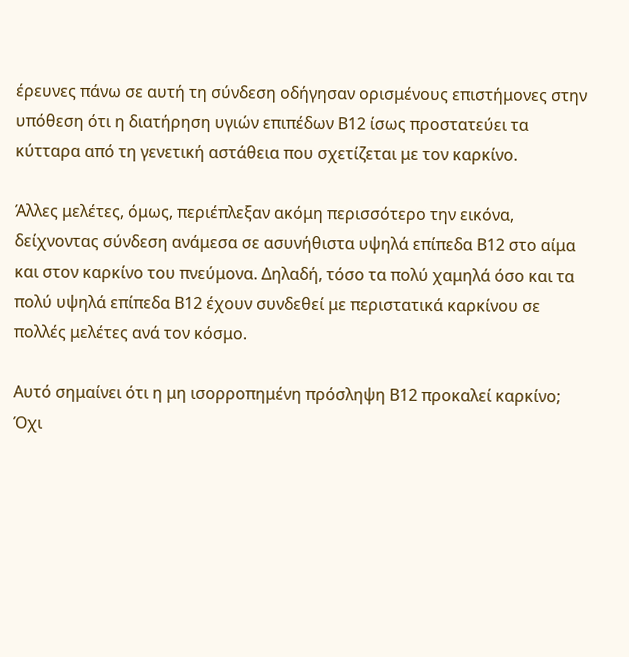έρευνες πάνω σε αυτή τη σύνδεση οδήγησαν ορισμένους επιστήμονες στην υπόθεση ότι η διατήρηση υγιών επιπέδων Β12 ίσως προστατεύει τα κύτταρα από τη γενετική αστάθεια που σχετίζεται με τον καρκίνο.

Άλλες μελέτες, όμως, περιέπλεξαν ακόμη περισσότερο την εικόνα, δείχνοντας σύνδεση ανάμεσα σε ασυνήθιστα υψηλά επίπεδα Β12 στο αίμα και στον καρκίνο του πνεύμονα. Δηλαδή, τόσο τα πολύ χαμηλά όσο και τα πολύ υψηλά επίπεδα Β12 έχουν συνδεθεί με περιστατικά καρκίνου σε πολλές μελέτες ανά τον κόσμο.

Αυτό σημαίνει ότι η μη ισορροπημένη πρόσληψη Β12 προκαλεί καρκίνο; Όχι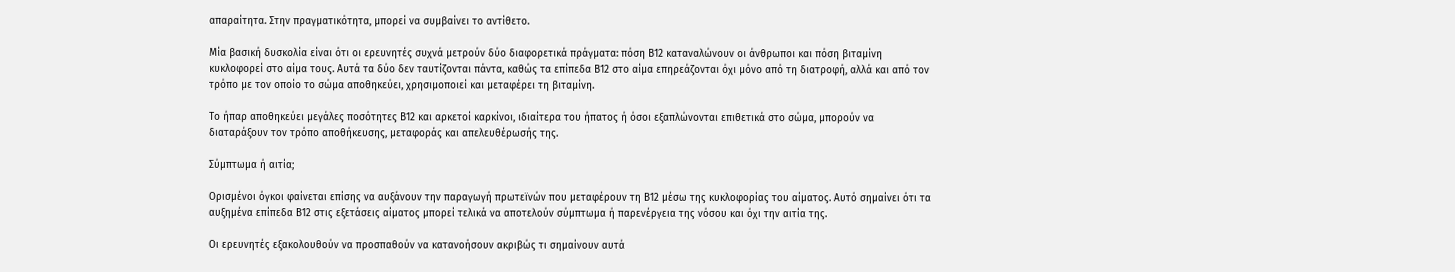απαραίτητα. Στην πραγματικότητα, μπορεί να συμβαίνει το αντίθετο.

Μία βασική δυσκολία είναι ότι οι ερευνητές συχνά μετρούν δύο διαφορετικά πράγματα: πόση Β12 καταναλώνουν οι άνθρωποι και πόση βιταμίνη κυκλοφορεί στο αίμα τους. Αυτά τα δύο δεν ταυτίζονται πάντα, καθώς τα επίπεδα Β12 στο αίμα επηρεάζονται όχι μόνο από τη διατροφή, αλλά και από τον τρόπο με τον οποίο το σώμα αποθηκεύει, χρησιμοποιεί και μεταφέρει τη βιταμίνη.

Το ήπαρ αποθηκεύει μεγάλες ποσότητες Β12 και αρκετοί καρκίνοι, ιδιαίτερα του ήπατος ή όσοι εξαπλώνονται επιθετικά στο σώμα, μπορούν να διαταράξουν τον τρόπο αποθήκευσης, μεταφοράς και απελευθέρωσής της.

Σύμπτωμα ή αιτία;

Ορισμένοι όγκοι φαίνεται επίσης να αυξάνουν την παραγωγή πρωτεϊνών που μεταφέρουν τη Β12 μέσω της κυκλοφορίας του αίματος. Αυτό σημαίνει ότι τα αυξημένα επίπεδα Β12 στις εξετάσεις αίματος μπορεί τελικά να αποτελούν σύμπτωμα ή παρενέργεια της νόσου και όχι την αιτία της.

Οι ερευνητές εξακολουθούν να προσπαθούν να κατανοήσουν ακριβώς τι σημαίνουν αυτά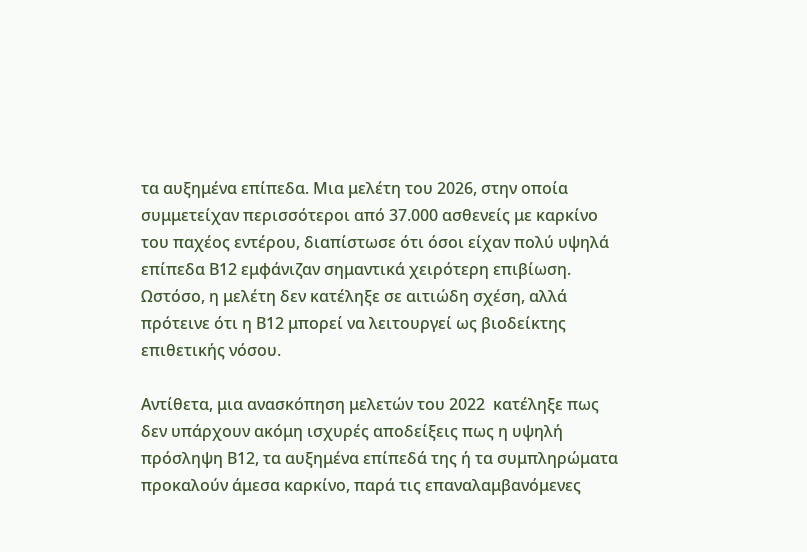τα αυξημένα επίπεδα. Μια μελέτη του 2026, στην οποία συμμετείχαν περισσότεροι από 37.000 ασθενείς με καρκίνο του παχέος εντέρου, διαπίστωσε ότι όσοι είχαν πολύ υψηλά επίπεδα Β12 εμφάνιζαν σημαντικά χειρότερη επιβίωση. Ωστόσο, η μελέτη δεν κατέληξε σε αιτιώδη σχέση, αλλά πρότεινε ότι η Β12 μπορεί να λειτουργεί ως βιοδείκτης επιθετικής νόσου.

Αντίθετα, μια ανασκόπηση μελετών του 2022  κατέληξε πως δεν υπάρχουν ακόμη ισχυρές αποδείξεις πως η υψηλή πρόσληψη Β12, τα αυξημένα επίπεδά της ή τα συμπληρώματα προκαλούν άμεσα καρκίνο, παρά τις επαναλαμβανόμενες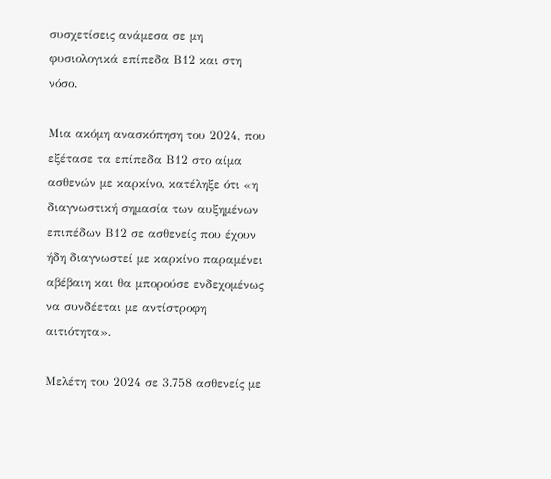συσχετίσεις ανάμεσα σε μη φυσιολογικά επίπεδα Β12 και στη νόσο.

Μια ακόμη ανασκόπηση του 2024, που εξέτασε τα επίπεδα Β12 στο αίμα ασθενών με καρκίνο, κατέληξε ότι «η διαγνωστική σημασία των αυξημένων επιπέδων Β12 σε ασθενείς που έχουν ήδη διαγνωστεί με καρκίνο παραμένει αβέβαιη και θα μπορούσε ενδεχομένως να συνδέεται με αντίστροφη αιτιότητα».

Μελέτη του 2024 σε 3.758 ασθενείς με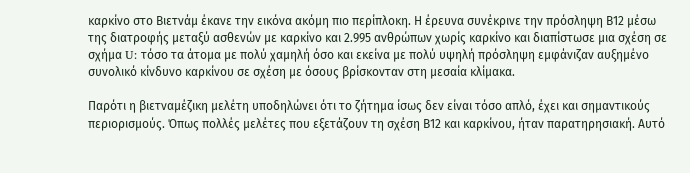καρκίνο στο Βιετνάμ έκανε την εικόνα ακόμη πιο περίπλοκη. Η έρευνα συνέκρινε την πρόσληψη Β12 μέσω της διατροφής μεταξύ ασθενών με καρκίνο και 2.995 ανθρώπων χωρίς καρκίνο και διαπίστωσε μια σχέση σε σχήμα U: τόσο τα άτομα με πολύ χαμηλή όσο και εκείνα με πολύ υψηλή πρόσληψη εμφάνιζαν αυξημένο συνολικό κίνδυνο καρκίνου σε σχέση με όσους βρίσκονταν στη μεσαία κλίμακα.

Παρότι η βιετναμέζικη μελέτη υποδηλώνει ότι το ζήτημα ίσως δεν είναι τόσο απλό, έχει και σημαντικούς περιορισμούς. Όπως πολλές μελέτες που εξετάζουν τη σχέση Β12 και καρκίνου, ήταν παρατηρησιακή. Αυτό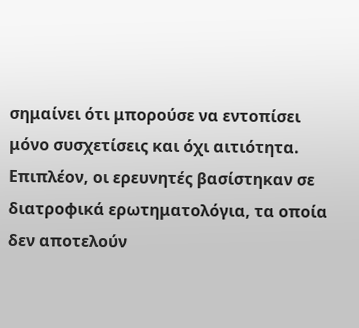σημαίνει ότι μπορούσε να εντοπίσει μόνο συσχετίσεις και όχι αιτιότητα. Επιπλέον, οι ερευνητές βασίστηκαν σε διατροφικά ερωτηματολόγια, τα οποία δεν αποτελούν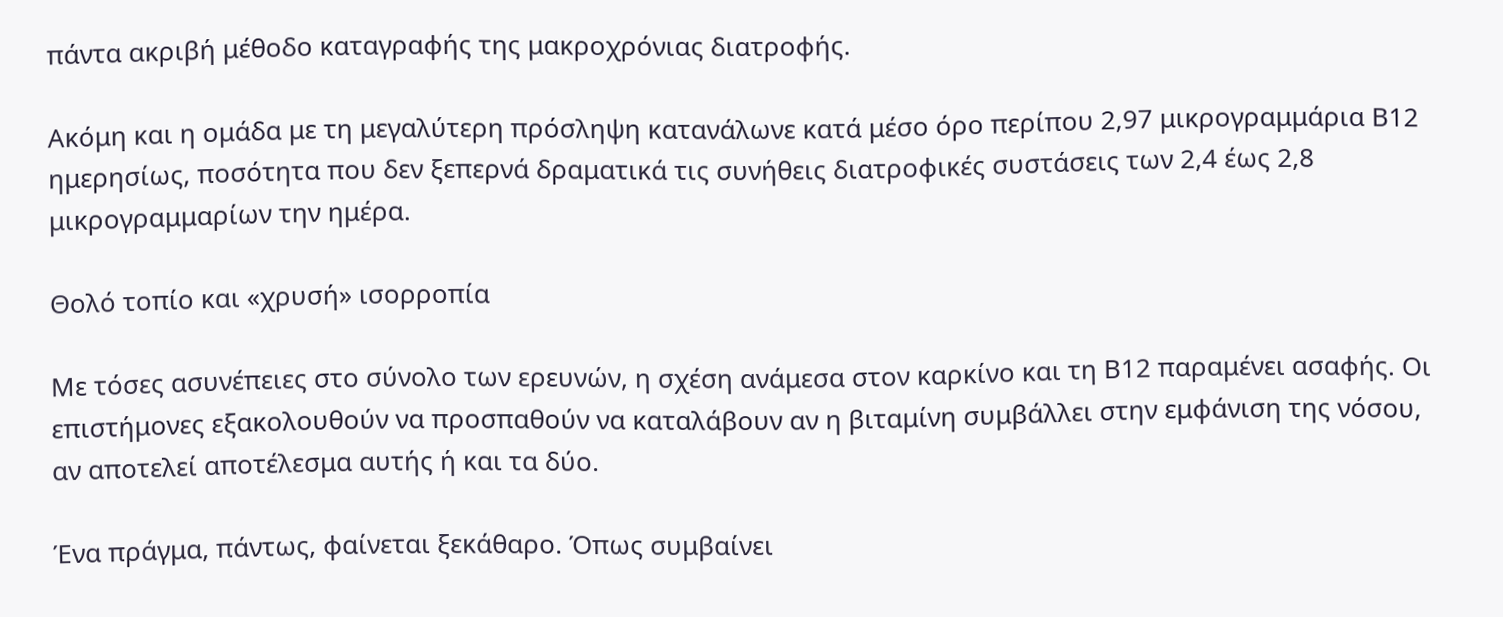πάντα ακριβή μέθοδο καταγραφής της μακροχρόνιας διατροφής.

Ακόμη και η ομάδα με τη μεγαλύτερη πρόσληψη κατανάλωνε κατά μέσο όρο περίπου 2,97 μικρογραμμάρια Β12 ημερησίως, ποσότητα που δεν ξεπερνά δραματικά τις συνήθεις διατροφικές συστάσεις των 2,4 έως 2,8 μικρογραμμαρίων την ημέρα.

Θολό τοπίο και «χρυσή» ισορροπία

Με τόσες ασυνέπειες στο σύνολο των ερευνών, η σχέση ανάμεσα στον καρκίνο και τη Β12 παραμένει ασαφής. Οι επιστήμονες εξακολουθούν να προσπαθούν να καταλάβουν αν η βιταμίνη συμβάλλει στην εμφάνιση της νόσου, αν αποτελεί αποτέλεσμα αυτής ή και τα δύο.

Ένα πράγμα, πάντως, φαίνεται ξεκάθαρο. Όπως συμβαίνει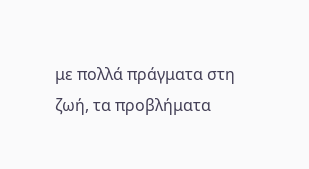με πολλά πράγματα στη ζωή, τα προβλήματα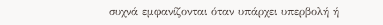συχνά εμφανίζονται όταν υπάρχει υπερβολή ή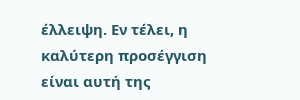έλλειψη. Εν τέλει, η καλύτερη προσέγγιση είναι αυτή της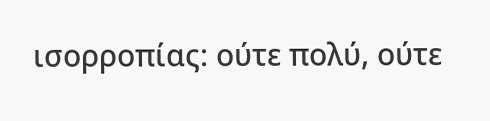ισορροπίας: ούτε πολύ, ούτε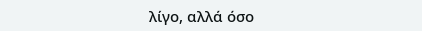λίγο, αλλά όσο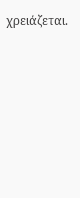χρειάζεται.